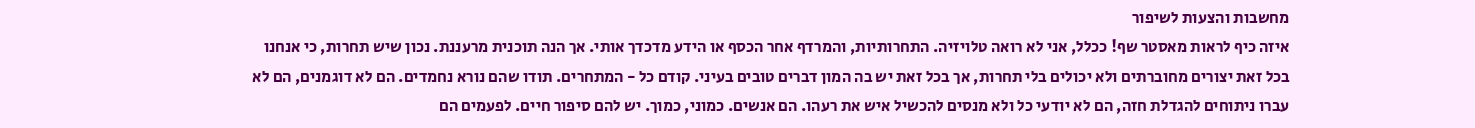מחשבות והצעות לשיפור
איזה כיף לראות מאסטר שף! ככלל, אני לא רואה טלויזיה. התחרותיות, והמרדף אחר הכסף או הידע מדכדך אותי. אך הנה תוכנית מרעננת. נכון שיש תחרות, כי אנחנו בכל זאת יצורים מחוברתים ולא יכולים בלי תחרות, אך בכל זאת יש בה המון דברים טובים בעיני. קודם כל - המתחרים. תודו שהם נורא נחמדים. הם לא דוגמנים, הם לא עברו ניתוחים להגדלת חזה, הם לא יודעי כל ולא מנסים להכשיל איש את רעהו. הם אנשים. כמוני, כמוך. יש להם סיפור חיים. לפעמים הם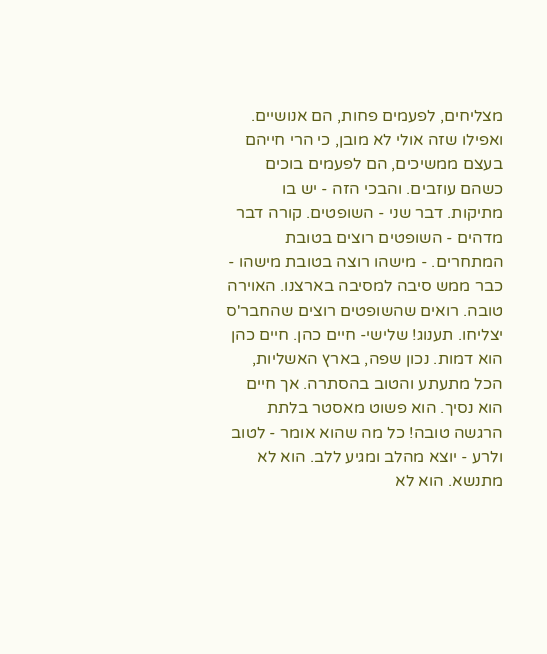מצליחים, לפעמים פחות, הם אנושיים. ואפילו שזה אולי לא מובן, כי הרי חייהם בעצם ממשיכים, הם לפעמים בוכים כשהם עוזבים. והבכי הזה - יש בו מתיקות. דבר שני - השופטים. קורה דבר מדהים - השופטים רוצים בטובת המתחרים. - מישהו רוצה בטובת מישהו - כבר ממש סיבה למסיבה בארצנו. האוירה טובה. רואים שהשופטים רוצים שהחבר'ס יצליחו. תענוג! שלישי- חיים כהן. חיים כהן הוא דמות. נכון שפה, בארץ האשליות, הכל מתעתע והטוב בהסתרה. אך חיים הוא נסיך. הוא פשוט מאסטר בלתת הרגשה טובה! כל מה שהוא אומר - לטוב ולרע - יוצא מהלב ומגיע ללב. הוא לא מתנשא. הוא לא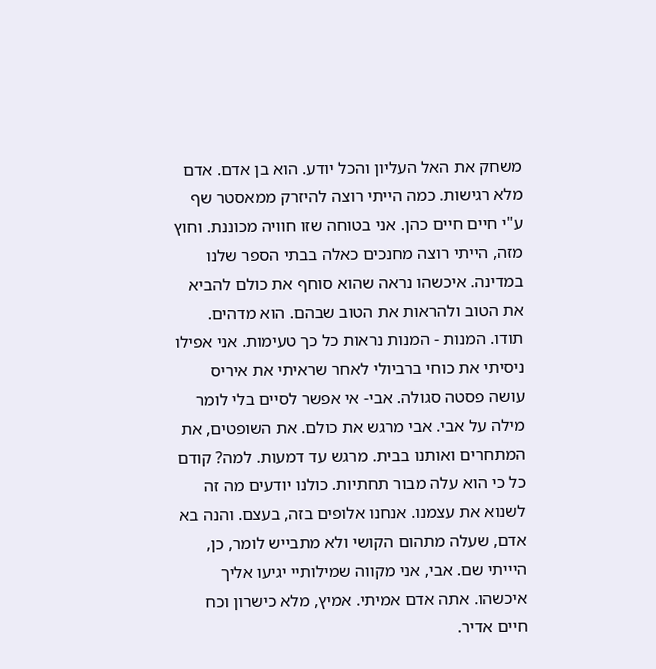משחק את האל העליון והכל יודע. הוא בן אדם. אדם מלא רגישות. כמה הייתי רוצה להיזרק ממאסטר שף ע"י חיים חיים כהן. אני בטוחה שזו חוויה מכוננת. וחוץ מזה, הייתי רוצה מחנכים כאלה בבתי הספר שלנו במדינה. איכשהו נראה שהוא סוחף את כולם להביא את הטוב ולהראות את הטוב שבהם. הוא מדהים. תודו. המנות - המנות נראות כל כך טעימות. אני אפילו ניסיתי את כוחי ברביולי לאחר שראיתי את איריס עושה פסטה סגולה. אבי- אי אפשר לסיים בלי לומר מילה על אבי. אבי מרגש את כולם. את השופטים, את המתחרים ואותנו בבית. מרגש עד דמעות. למה? קודם כל כי הוא עלה מבור תחתיות. כולנו יודעים מה זה לשנוא את עצמנו. אנחנו אלופים בזה, בעצם. והנה בא אדם, שעלה מתהום הקושי ולא מתבייש לומר, כן, היייתי שם. אבי, אני מקווה שמילותיי יגיעו אליך איכשהו. אתה אדם אמיתי. אמיץ, מלא כישרון וכח חיים אדיר.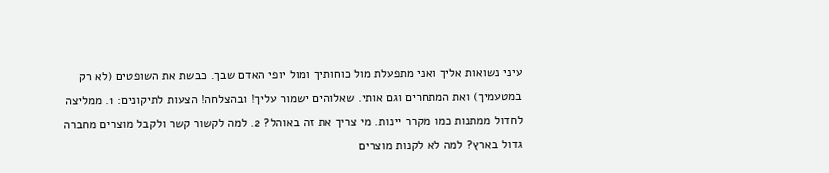עיני נשואות אליך ואני מתפעלת מול כוחותיך ומול יופי האדם שבך. כבשת את השופטים (לא רק במטעמיך) ואת המתחרים וגם אותי. שאלוהים ישמור עליך! ובהצלחה! הצעות לתיקונים: 1. ממליצה לחדול ממתנות כמו מקרר יינות. מי צריך את זה באוהל? 2. למה לקשור קשר ולקבל מוצרים מחברה גדול בארץ? למה לא לקנות מוצרים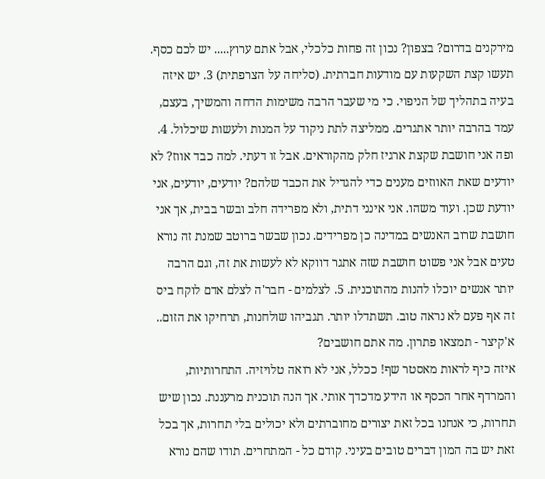מירקנים בדרום? בצפון? נכון זה פחות כלכלי, אבל אתם ערוץ..... יש לכם כסף. תעשו קצת השקעות עם מודעות חברתית. (סליחה על הצרפתית) 3. יש איזה בעיה בתהליך של הניפוי. כי מי שעבר הרבה משימות הדחה והמשיך, בעצם, עמד בהרבה יותר אתגרים. ממליצה לתת ניקוד על המנות ולעשות שיכלול. 4. ופה אני חושבת שקצת ארגיז חלק מהקוראים. אבל זו דעתי. למה כבד אווז? לא יודעים שאת האווזים מענים כדי להגדיל את הכבד שלהם? יודעים, יודעים, אני יודעת שכן. ועוד משהו. אני אינני דתית, ולא מפרידה חלב ובשר בבית, אך אני חושבת שרוב האנשים במדינה כן מפרידים. נכון שבשר ברוטב שמנת זה נורא טעים אבל אני פשוט חושבת שזה אתגר דווקא לא לעשות את זה, וגם הרבה יותר אנשים יוכלו להנות מהתוכנית. 5. לצלמים - חבר'ה לצלם אדם לוקח ביס זה אף פעם לא נראה טוב. תשתדלו יותר. תגביהו שולחנות, תרחיקו את הזום.. א'קיצר - תמצאו פתרון. מה אתם חושבים?
איזה כיף לראות מאסטר שף! ככלל, אני לא רואה טלויזיה. התחרותיות, והמרדף אחר הכסף או הידע מדכדך אותי. אך הנה תוכנית מרעננת. נכון שיש תחרות, כי אנחנו בכל זאת יצורים מחוברתים ולא יכולים בלי תחרות, אך בכל זאת יש בה המון דברים טובים בעיני. קודם כל - המתחרים. תודו שהם נורא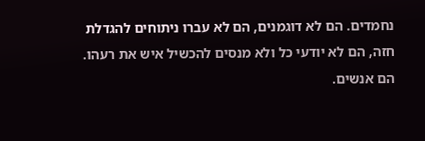נחמדים. הם לא דוגמנים, הם לא עברו ניתוחים להגדלת חזה, הם לא יודעי כל ולא מנסים להכשיל איש את רעהו. הם אנשים.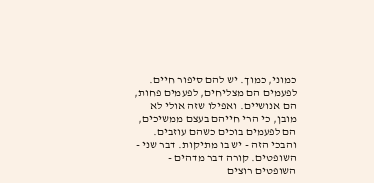כמוני, כמוך. יש להם סיפור חיים. לפעמים הם מצליחים, לפעמים פחות, הם אנושיים. ואפילו שזה אולי לא מובן, כי הרי חייהם בעצם ממשיכים, הם לפעמים בוכים כשהם עוזבים. והבכי הזה - יש בו מתיקות. דבר שני - השופטים. קורה דבר מדהים - השופטים רוצים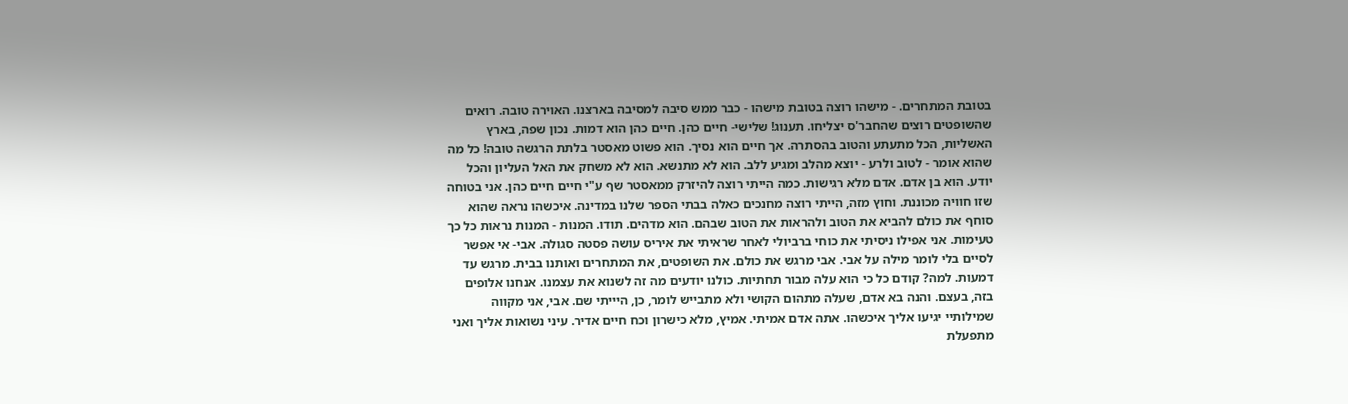בטובת המתחרים. - מישהו רוצה בטובת מישהו - כבר ממש סיבה למסיבה בארצנו. האוירה טובה. רואים שהשופטים רוצים שהחבר'ס יצליחו. תענוג! שלישי- חיים כהן. חיים כהן הוא דמות. נכון שפה, בארץ האשליות, הכל מתעתע והטוב בהסתרה. אך חיים הוא נסיך. הוא פשוט מאסטר בלתת הרגשה טובה! כל מה שהוא אומר - לטוב ולרע - יוצא מהלב ומגיע ללב. הוא לא מתנשא. הוא לא משחק את האל העליון והכל יודע. הוא בן אדם. אדם מלא רגישות. כמה הייתי רוצה להיזרק ממאסטר שף ע"י חיים חיים כהן. אני בטוחה שזו חוויה מכוננת. וחוץ מזה, הייתי רוצה מחנכים כאלה בבתי הספר שלנו במדינה. איכשהו נראה שהוא סוחף את כולם להביא את הטוב ולהראות את הטוב שבהם. הוא מדהים. תודו. המנות - המנות נראות כל כך טעימות. אני אפילו ניסיתי את כוחי ברביולי לאחר שראיתי את איריס עושה פסטה סגולה. אבי- אי אפשר לסיים בלי לומר מילה על אבי. אבי מרגש את כולם. את השופטים, את המתחרים ואותנו בבית. מרגש עד דמעות. למה? קודם כל כי הוא עלה מבור תחתיות. כולנו יודעים מה זה לשנוא את עצמנו. אנחנו אלופים בזה, בעצם. והנה בא אדם, שעלה מתהום הקושי ולא מתבייש לומר, כן, היייתי שם. אבי, אני מקווה שמילותיי יגיעו אליך איכשהו. אתה אדם אמיתי. אמיץ, מלא כישרון וכח חיים אדיר. עיני נשואות אליך ואני מתפעלת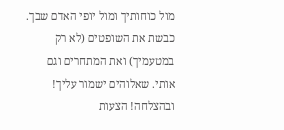מול כוחותיך ומול יופי האדם שבך. כבשת את השופטים (לא רק במטעמיך) ואת המתחרים וגם אותי. שאלוהים ישמור עליך! ובהצלחה! הצעות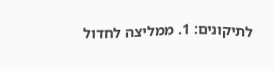לתיקונים: 1. ממליצה לחדול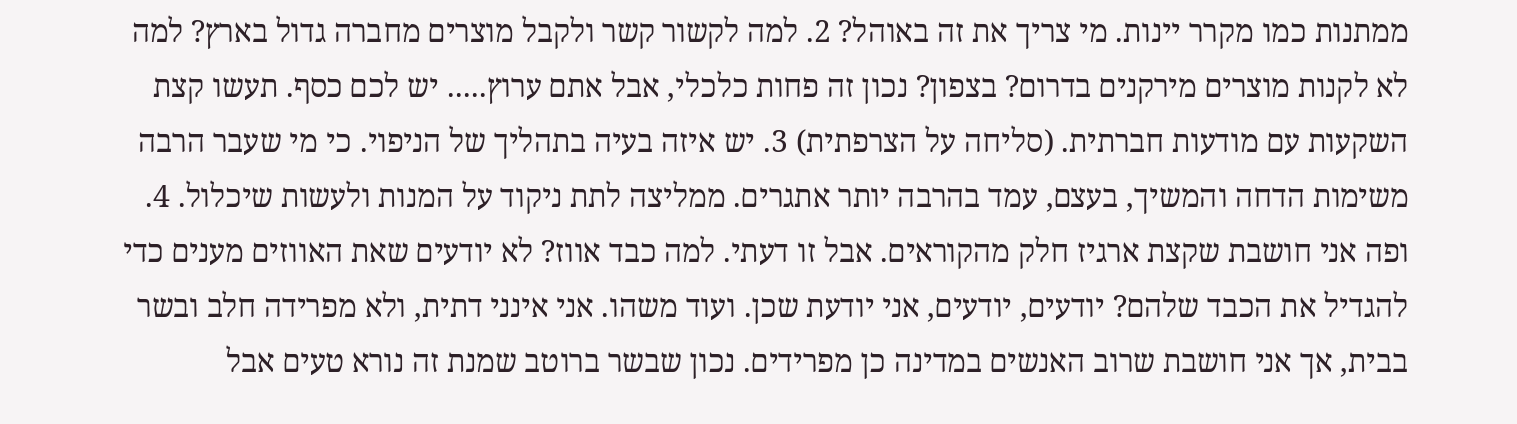ממתנות כמו מקרר יינות. מי צריך את זה באוהל? 2. למה לקשור קשר ולקבל מוצרים מחברה גדול בארץ? למה לא לקנות מוצרים מירקנים בדרום? בצפון? נכון זה פחות כלכלי, אבל אתם ערוץ..... יש לכם כסף. תעשו קצת השקעות עם מודעות חברתית. (סליחה על הצרפתית) 3. יש איזה בעיה בתהליך של הניפוי. כי מי שעבר הרבה משימות הדחה והמשיך, בעצם, עמד בהרבה יותר אתגרים. ממליצה לתת ניקוד על המנות ולעשות שיכלול. 4. ופה אני חושבת שקצת ארגיז חלק מהקוראים. אבל זו דעתי. למה כבד אווז? לא יודעים שאת האווזים מענים כדי להגדיל את הכבד שלהם? יודעים, יודעים, אני יודעת שכן. ועוד משהו. אני אינני דתית, ולא מפרידה חלב ובשר בבית, אך אני חושבת שרוב האנשים במדינה כן מפרידים. נכון שבשר ברוטב שמנת זה נורא טעים אבל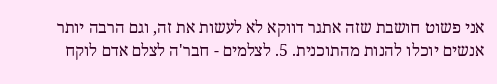אני פשוט חושבת שזה אתגר דווקא לא לעשות את זה, וגם הרבה יותר אנשים יוכלו להנות מהתוכנית. 5. לצלמים - חבר'ה לצלם אדם לוקח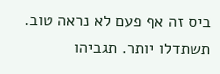ביס זה אף פעם לא נראה טוב. תשתדלו יותר. תגביהו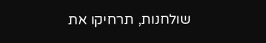שולחנות, תרחיקו את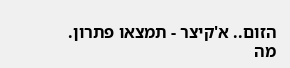הזום.. א'קיצר - תמצאו פתרון. מה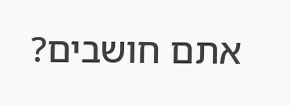אתם חושבים?